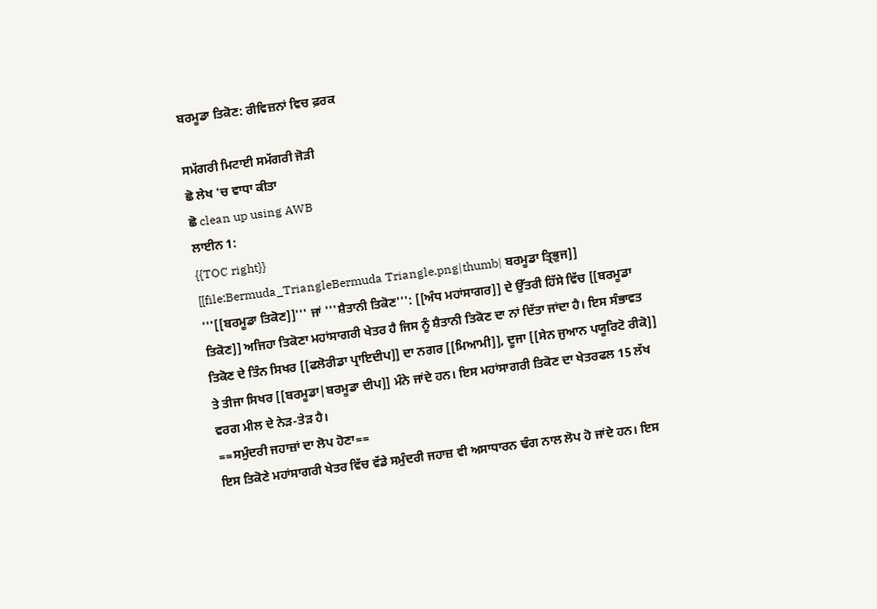ਬਰਮੂਡਾ ਤਿਕੋਣ: ਰੀਵਿਜ਼ਨਾਂ ਵਿਚ ਫ਼ਰਕ

ਸਮੱਗਰੀ ਮਿਟਾਈ ਸਮੱਗਰੀ ਜੋੜੀ
ਛੋ ਲੇਖ 'ਚ ਵਾਧਾ ਕੀਤਾ
ਛੋ clean up using AWB
ਲਾਈਨ 1:
{{TOC right}}
[[file:Bermuda_TriangleBermuda Triangle.png|thumb| ਬਰਮੂਡਾ ਤ੍ਰਿਭੁਜ]]
'''[[ਬਰਮੂਡਾ ਤਿਕੋਣ]]''' ਜਾਂ '''ਸ਼ੈਤਾਨੀ ਤਿਕੋਣ''': [[ਅੰਧ ਮਹਾਂਸਾਗਰ]] ਦੇ ਉੱਤਰੀ ਹਿੱਸੇ ਵਿੱਚ [[ਬਰਮੂਡਾ ਤਿਕੋਣ]] ਅਜਿਹਾ ਤਿਕੋਣਾ ਮਹਾਂਸਾਗਰੀ ਖੇਤਰ ਹੈ ਜਿਸ ਨੂੰ ਸ਼ੈਤਾਨੀ ਤਿਕੋਣ ਦਾ ਨਾਂ ਦਿੱਤਾ ਜਾਂਦਾ ਹੈ। ਇਸ ਸੰਭਾਵਤ ਤਿਕੋਣ ਦੇ ਤਿੰਨ ਸਿਖਰ [[ਫਲੋਰੀਡਾ ਪ੍ਰਾਇਦੀਪ]] ਦਾ ਨਗਰ [[ਮਿਆਮੀ]], ਦੂਜਾ [[ਸੇਨ ਜੁਆਨ ਪਯੂਰਿਟੋ ਰੀਕੋ]] ਤੇ ਤੀਜਾ ਸਿਖਰ [[ਬਰਮੂਡਾ|ਬਰਮੂਡਾ ਦੀਪ]] ਮੰਨੇ ਜਾਂਦੇ ਹਨ। ਇਸ ਮਹਾਂਸਾਗਰੀ ਤਿਕੋਣ ਦਾ ਖੇਤਰਫਲ 15 ਲੱਖ ਵਰਗ ਮੀਲ ਦੇ ਨੇੜ-ਤੇੜ ਹੈ।
==ਸਮੁੰਦਰੀ ਜਹਾਜ਼ਾਂ ਦਾ ਲੋਪ ਹੋਣਾ==
ਇਸ ਤਿਕੋਣੇ ਮਹਾਂਸਾਗਰੀ ਖੇਤਰ ਵਿੱਚ ਵੱਡੇ ਸਮੁੰਦਰੀ ਜਹਾਜ਼ ਵੀ ਅਸਾਧਾਰਨ ਢੰਗ ਨਾਲ ਲੋਪ ਹੋ ਜਾਂਦੇ ਹਨ। ਇਸ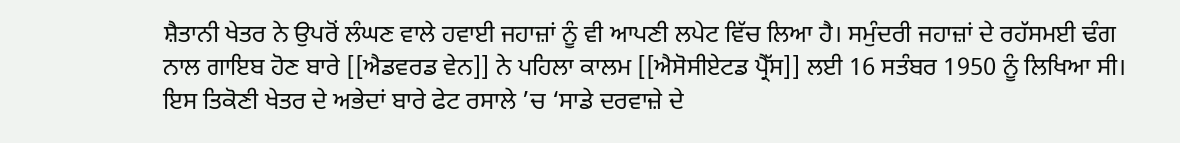ਸ਼ੈਤਾਨੀ ਖੇਤਰ ਨੇ ਉਪਰੋਂ ਲੰਘਣ ਵਾਲੇ ਹਵਾਈ ਜਹਾਜ਼ਾਂ ਨੂੰ ਵੀ ਆਪਣੀ ਲਪੇਟ ਵਿੱਚ ਲਿਆ ਹੈ। ਸਮੁੰਦਰੀ ਜਹਾਜ਼ਾਂ ਦੇ ਰਹੱਸਮਈ ਢੰਗ ਨਾਲ ਗਾਇਬ ਹੋਣ ਬਾਰੇ [[ਐਡਵਰਡ ਵੇਨ]] ਨੇ ਪਹਿਲਾ ਕਾਲਮ [[ਐਸੋਸੀਏਟਡ ਪ੍ਰੈੱਸ]] ਲਈ 16 ਸਤੰਬਰ 1950 ਨੂੰ ਲਿਖਿਆ ਸੀ। ਇਸ ਤਿਕੋਣੀ ਖੇਤਰ ਦੇ ਅਭੇਦਾਂ ਬਾਰੇ ਫੇਟ ਰਸਾਲੇ ’ਚ ‘ਸਾਡੇ ਦਰਵਾਜ਼ੇ ਦੇ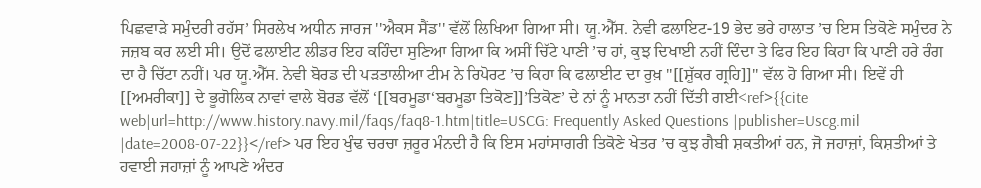ਪਿਛਵਾੜੇ ਸਮੁੰਦਰੀ ਰਹੱਸ’ ਸਿਰਲੇਖ ਅਧੀਨ ਜਾਰਜ ''ਐਕਸ ਸੈਂਡ'' ਵੱਲੋਂ ਲਿਖਿਆ ਗਿਆ ਸੀ। ਯੂ.ਐੱਸ. ਨੇਵੀ ਫਲਾਇਟ-19 ਭੇਦ ਭਰੇ ਹਾਲਾਤ ’ਚ ਇਸ ਤਿਕੋਣੇ ਸਮੁੰਦਰ ਨੇ ਜਜ਼ਬ ਕਰ ਲਈ ਸੀ। ਉਦੋਂ ਫਲਾਈਟ ਲੀਡਰ ਇਹ ਕਹਿੰਦਾ ਸੁਣਿਆ ਗਿਆ ਕਿ ਅਸੀਂ ਚਿੱਟੇ ਪਾਣੀ ’ਚ ਹਾਂ, ਕੁਝ ਦਿਖਾਈ ਨਹੀਂ ਦਿੰਦਾ ਤੇ ਫਿਰ ਇਹ ਕਿਹਾ ਕਿ ਪਾਣੀ ਹਰੇ ਰੰਗ ਦਾ ਹੈ ਚਿੱਟਾ ਨਹੀਂ। ਪਰ ਯੂ.ਐੱਸ. ਨੇਵੀ ਬੋਰਡ ਦੀ ਪੜਤਾਲੀਆ ਟੀਮ ਨੇ ਰਿਪੋਰਟ ’ਚ ਕਿਹਾ ਕਿ ਫਲਾਈਟ ਦਾ ਰੁਖ਼ ''[[ਸ਼ੁੱਕਰ ਗ੍ਰਹਿ]]'' ਵੱਲ ਹੋ ਗਿਆ ਸੀ। ਇਵੇਂ ਹੀ [[ਅਮਰੀਕਾ]] ਦੇ ਭੂਗੋਲਿਕ ਨਾਵਾਂ ਵਾਲੇ ਬੋਰਡ ਵੱਲੋਂ ‘[[ਬਰਮੂਡਾ‘ਬਰਮੂਡਾ ਤਿਕੋਣ]]’ਤਿਕੋਣ’ ਦੇ ਨਾਂ ਨੂੰ ਮਾਨਤਾ ਨਹੀਂ ਦਿੱਤੀ ਗਈ<ref>{{cite web|url=http://www.history.navy.mil/faqs/faq8-1.htm|title=USCG: Frequently Asked Questions |publisher=Uscg.mil |date=2008-07-22}}</ref> ਪਰ ਇਹ ਖੁੰਢ ਚਰਚਾ ਜ਼ਰੂਰ ਮੰਨਦੀ ਹੈ ਕਿ ਇਸ ਮਹਾਂਸਾਗਰੀ ਤਿਕੋਣੇ ਖੇਤਰ ’ਚ ਕੁਝ ਗੈਬੀ ਸ਼ਕਤੀਆਂ ਹਨ, ਜੋ ਜਹਾਜ਼ਾਂ, ਕਿਸ਼ਤੀਆਂ ਤੇ ਹਵਾਈ ਜਹਾਜ਼ਾਂ ਨੂੰ ਆਪਣੇ ਅੰਦਰ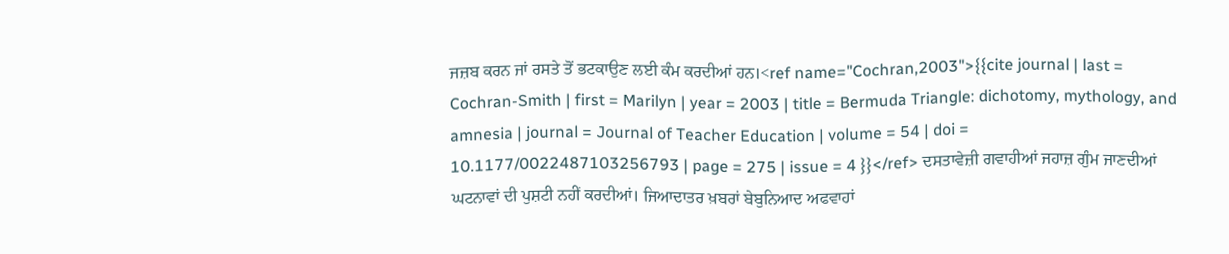ਜਜ਼ਬ ਕਰਨ ਜਾਂ ਰਸਤੇ ਤੋਂ ਭਟਕਾਉਣ ਲਈ ਕੰਮ ਕਰਦੀਆਂ ਹਨ।<ref name="Cochran,2003">{{cite journal | last = Cochran-Smith | first = Marilyn | year = 2003 | title = Bermuda Triangle: dichotomy, mythology, and amnesia | journal = Journal of Teacher Education | volume = 54 | doi = 10.1177/0022487103256793 | page = 275 | issue = 4 }}</ref> ਦਸਤਾਵੇਜ਼ੀ ਗਵਾਹੀਆਂ ਜਹਾਜ਼ ਗੁੰਮ ਜਾਣਦੀਆਂ ਘਟਨਾਵਾਂ ਦੀ ਪੁਸ਼ਟੀ ਨਹੀਂ ਕਰਦੀਆਂ। ਜਿਆਦਾਤਰ ਖ਼ਬਰਾਂ ਬੇਬੁਨਿਆਦ ਅਫਵਾਹਾਂ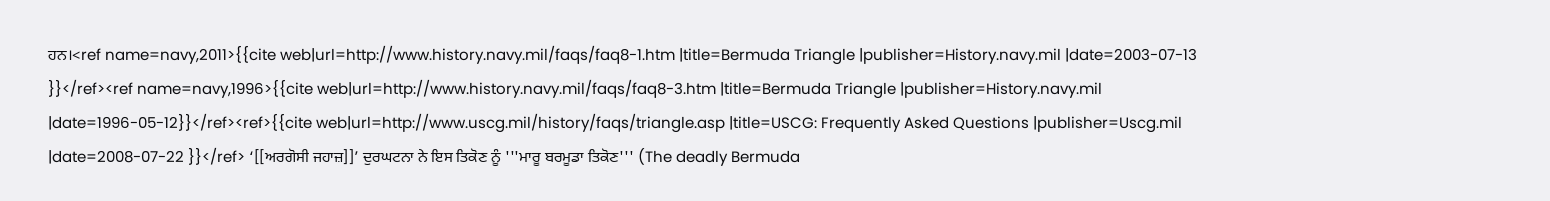ਹਨ।<ref name=navy,2011>{{cite web|url=http://www.history.navy.mil/faqs/faq8-1.htm |title=Bermuda Triangle |publisher=History.navy.mil |date=2003-07-13 }}</ref><ref name=navy,1996>{{cite web|url=http://www.history.navy.mil/faqs/faq8-3.htm |title=Bermuda Triangle |publisher=History.navy.mil |date=1996-05-12}}</ref><ref>{{cite web|url=http://www.uscg.mil/history/faqs/triangle.asp |title=USCG: Frequently Asked Questions |publisher=Uscg.mil |date=2008-07-22 }}</ref> ‘[[ਅਰਗੋਸੀ ਜਹਾਜ਼]]’ ਦੁਰਘਟਨਾ ਨੇ ਇਸ ਤਿਕੋਣ ਨੂੰ '''ਮਾਰੂ ਬਰਮੂਡਾ ਤਿਕੋਣ''' (The deadly Bermuda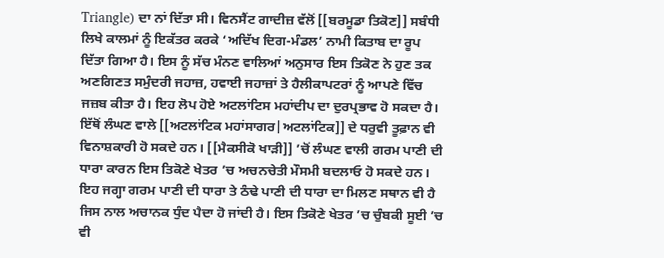Triangle) ਦਾ ਨਾਂ ਦਿੱਤਾ ਸੀ। ਵਿਨਸੈਂਟ ਗਾਦੀਜ਼ ਵੱਲੋਂ [[ਬਰਮੂਡਾ ਤਿਕੋਣ]] ਸਬੰਧੀ ਲਿਖੇ ਕਾਲਮਾਂ ਨੂੰ ਇਕੱਤਰ ਕਰਕੇ ‘ਅਦਿੱਖ ਦਿਗ-ਮੰਡਲ’ ਨਾਮੀ ਕਿਤਾਬ ਦਾ ਰੂਪ ਦਿੱਤਾ ਗਿਆ ਹੈ। ਇਸ ਨੂੰ ਸੱਚ ਮੰਨਣ ਵਾਲਿਆਂ ਅਨੁਸਾਰ ਇਸ ਤਿਕੋਣ ਨੇ ਹੁਣ ਤਕ ਅਣਗਿਣਤ ਸਮੁੰਦਰੀ ਜਹਾਜ਼, ਹਵਾਈ ਜਹਾਜ਼ਾਂ ਤੇ ਹੈਲੀਕਾਪਟਰਾਂ ਨੂੰ ਆਪਣੇ ਵਿੱਚ ਜਜ਼ਬ ਕੀਤਾ ਹੈ। ਇਹ ਲੋਪ ਹੋਏ ਅਟਲਾਂਟਿਸ ਮਹਾਂਦੀਪ ਦਾ ਦੁਰਪ੍ਰਭਾਵ ਹੋ ਸਕਦਾ ਹੈ। ਇੱਥੋਂ ਲੰਘਣ ਵਾਲੇ [[ਅਟਲਾਂਟਿਕ ਮਹਾਂਸਾਗਰ|ਅਟਲਾਂਟਿਕ]] ਦੇ ਧਰੁਵੀ ਤੂਫ਼ਾਨ ਵੀ ਵਿਨਾਸ਼ਕਾਰੀ ਹੋ ਸਕਦੇ ਹਨ। [[ਮੈਕਸੀਕੋ ਖਾੜੀ]] ’ਚੋਂ ਲੰਘਣ ਵਾਲੀ ਗਰਮ ਪਾਣੀ ਦੀ ਧਾਰਾ ਕਾਰਨ ਇਸ ਤਿਕੋਣੇ ਖੇਤਰ ’ਚ ਅਚਨਚੇਤੀ ਮੌਸਮੀ ਬਦਲਾਓ ਹੋ ਸਕਦੇ ਹਨ। ਇਹ ਜਗ੍ਹਾ ਗਰਮ ਪਾਣੀ ਦੀ ਧਾਰਾ ਤੇ ਠੰਢੇ ਪਾਣੀ ਦੀ ਧਾਰਾ ਦਾ ਮਿਲਣ ਸਥਾਨ ਵੀ ਹੈ ਜਿਸ ਨਾਲ ਅਚਾਨਕ ਧੁੰਦ ਪੈਦਾ ਹੋ ਜਾਂਦੀ ਹੈ। ਇਸ ਤਿਕੋਣੇ ਖੇਤਰ ’ਚ ਚੁੰਬਕੀ ਸੂਈ ’ਚ ਵੀ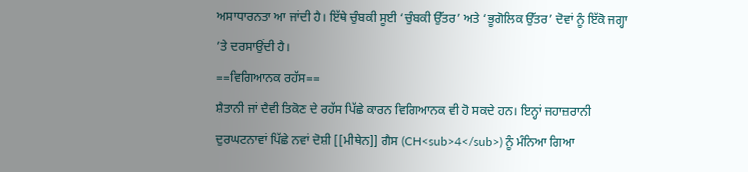ਅਸਾਧਾਰਨਤਾ ਆ ਜਾਂਦੀ ਹੈ। ਇੱਥੇ ਚੁੰਬਕੀ ਸੂਈ ‘ਚੁੰਬਕੀ ਉੱਤਰ’ ਅਤੇ ‘ਭੂਗੋਲਿਕ ਉੱਤਰ’ ਦੋਵਾਂ ਨੂੰ ਇੱਕੋ ਜਗ੍ਹਾ ’ਤੇ ਦਰਸਾਉਂਦੀ ਹੈ।
==ਵਿਗਿਆਨਕ ਰਹੱਸ==
ਸ਼ੈਤਾਨੀ ਜਾਂ ਦੈਵੀ ਤਿਕੋਣ ਦੇ ਰਹੱਸ ਪਿੱਛੇ ਕਾਰਨ ਵਿਗਿਆਨਕ ਵੀ ਹੋ ਸਕਦੇ ਹਨ। ਇਨ੍ਹਾਂ ਜਹਾਜ਼ਰਾਨੀ ਦੁਰਘਟਨਾਵਾਂ ਪਿੱਛੇ ਨਵਾਂ ਦੋਸ਼ੀ [[ਮੀਥੇਨ]] ਗੈਸ (CH<sub>4</sub>) ਨੂੰ ਮੰਨਿਆ ਗਿਆ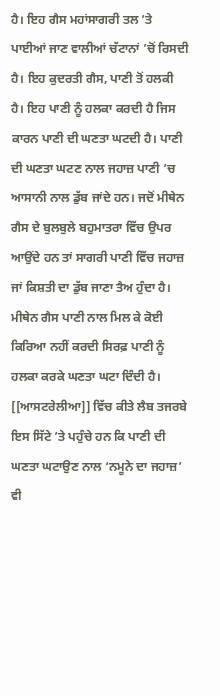ਹੈ। ਇਹ ਗੈਸ ਮਹਾਂਸਾਗਰੀ ਤਲ ’ਤੇ ਪਾਈਆਂ ਜਾਣ ਵਾਲੀਆਂ ਚੱਟਾਨਾਂ ’ਚੋਂ ਰਿਸਦੀ ਹੈ। ਇਹ ਕੁਦਰਤੀ ਗੈਸ, ਪਾਣੀ ਤੋਂ ਹਲਕੀ ਹੈ। ਇਹ ਪਾਣੀ ਨੂੰ ਹਲਕਾ ਕਰਦੀ ਹੈ ਜਿਸ ਕਾਰਨ ਪਾਣੀ ਦੀ ਘਣਤਾ ਘਟਦੀ ਹੈ। ਪਾਣੀ ਦੀ ਘਣਤਾ ਘਟਣ ਨਾਲ ਜਹਾਜ਼ ਪਾਣੀ ’ਚ ਆਸਾਨੀ ਨਾਲ ਡੁੱਬ ਜਾਂਦੇ ਹਨ। ਜਦੋਂ ਮੀਥੇਨ ਗੈਸ ਦੇ ਬੁਲਬੁਲੇ ਬਹੁਮਾਤਰਾ ਵਿੱਚ ਉਪਰ ਆਉਂਦੇ ਹਨ ਤਾਂ ਸਾਗਰੀ ਪਾਣੀ ਵਿੱਚ ਜਹਾਜ਼ ਜਾਂ ਕਿਸ਼ਤੀ ਦਾ ਡੁੱਬ ਜਾਣਾ ਤੈਅ ਹੁੰਦਾ ਹੈ। ਮੀਥੇਨ ਗੈਸ ਪਾਣੀ ਨਾਲ ਮਿਲ ਕੇ ਕੋਈ ਕਿਰਿਆ ਨਹੀਂ ਕਰਦੀ ਸਿਰਫ਼ ਪਾਣੀ ਨੂੰ ਹਲਕਾ ਕਰਕੇ ਘਣਤਾ ਘਟਾ ਦਿੰਦੀ ਹੈ। [[ਆਸਟਰੇਲੀਆ]] ਵਿੱਚ ਕੀਤੇ ਲੈਬ ਤਜਰਬੇ ਇਸ ਸਿੱਟੇ ’ਤੇ ਪਹੁੰਚੇ ਹਨ ਕਿ ਪਾਣੀ ਦੀ ਘਣਤਾ ਘਟਾਉਣ ਨਾਲ ‘ਨਮੂਨੇ ਦਾ ਜਹਾਜ਼’ ਵੀ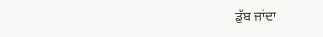ਡੁੱਬ ਜਾਂਦਾ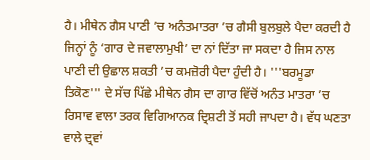ਹੈ। ਮੀਥੇਨ ਗੈਸ ਪਾਣੀ ’ਚ ਅਨੰਤਮਾਤਰਾ ’ਚ ਗੈਸੀ ਬੁਲਬੁਲੇ ਪੈਦਾ ਕਰਦੀ ਹੈ ਜਿਨ੍ਹਾਂ ਨੂੰ ‘ਗਾਰ ਦੇ ਜਵਾਲਾਮੁਖੀ’ ਦਾ ਨਾਂ ਦਿੱਤਾ ਜਾ ਸਕਦਾ ਹੈ ਜਿਸ ਨਾਲ ਪਾਣੀ ਦੀ ਉਛਾਲ ਸ਼ਕਤੀ ’ਚ ਕਮਜ਼ੋਰੀ ਪੈਦਾ ਹੁੰਦੀ ਹੈ। '''ਬਰਮੂਡਾ ਤਿਕੋਣ''' ਦੇ ਸੱਚ ਪਿੱਛੇ ਮੀਥੇਨ ਗੈਸ ਦਾ ਗਾਰ ਵਿੱਚੋਂ ਅਨੰਤ ਮਾਤਰਾ ’ਚ ਰਿਸਾਵ ਵਾਲਾ ਤਰਕ ਵਿਗਿਆਨਕ ਦ੍ਰਿਸ਼ਟੀ ਤੋਂ ਸਹੀ ਜਾਪਦਾ ਹੈ। ਵੱਧ ਘਣਤਾ ਵਾਲੇ ਦ੍ਰਵਾਂ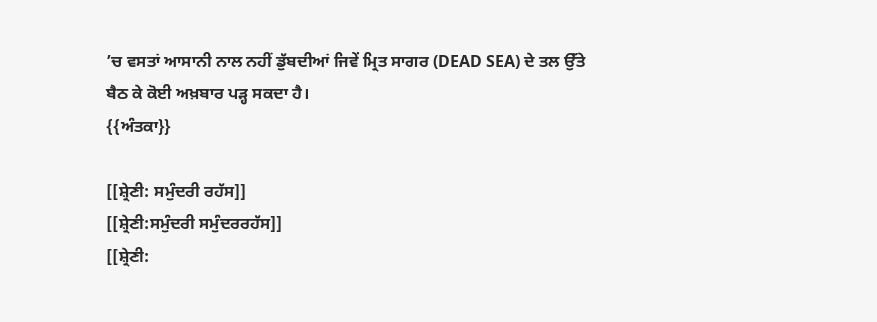’ਚ ਵਸਤਾਂ ਆਸਾਨੀ ਨਾਲ ਨਹੀਂ ਡੁੱਬਦੀਆਂ ਜਿਵੇਂ ਮ੍ਰਿਤ ਸਾਗਰ (DEAD SEA) ਦੇ ਤਲ ਉੱਤੇ ਬੈਠ ਕੇ ਕੋਈ ਅਖ਼ਬਾਰ ਪੜ੍ਹ ਸਕਦਾ ਹੈ।
{{ਅੰਤਕਾ}}

[[ਸ਼੍ਰੇਣੀ: ਸਮੁੰਦਰੀ ਰਹੱਸ]]
[[ਸ਼੍ਰੇਣੀ:ਸਮੁੰਦਰੀ ਸਮੁੰਦਰਰਹੱਸ]]
[[ਸ਼੍ਰੇਣੀ: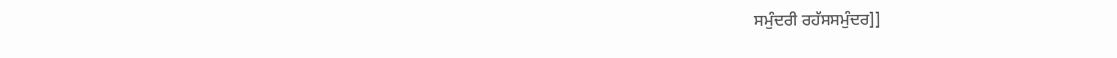ਸਮੁੰਦਰੀ ਰਹੱਸਸਮੁੰਦਰ]]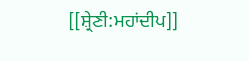[[ਸ਼੍ਰੇਣੀ:ਮਹਾਂਦੀਪ]]